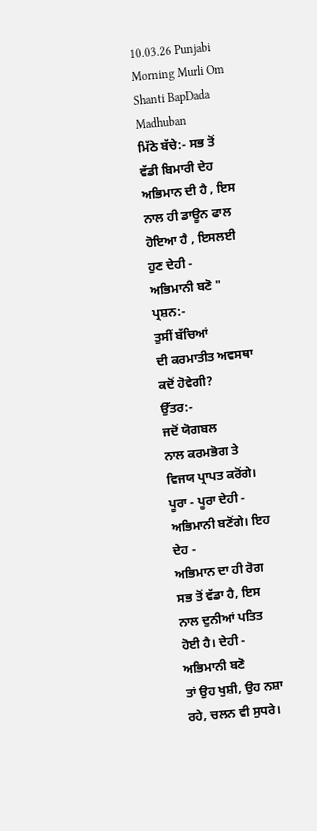10.03.26 Punjabi Morning Murli Om Shanti BapDada Madhuban
ਮਿੱਠੇ ਬੱਚੇ:- ਸਭ ਤੋਂ
ਵੱਡੀ ਬਿਮਾਰੀ ਦੇਹ ਅਭਿਮਾਨ ਦੀ ਹੈ , ਇਸ ਨਾਲ ਹੀ ਡਾਊਨ ਫਾਲ ਹੋਇਆ ਹੈ , ਇਸਲਈ ਹੁਣ ਦੇਹੀ -
ਅਭਿਮਾਨੀ ਬਣੋ "
ਪ੍ਰਸ਼ਨ:-
ਤੁਸੀਂ ਬੱਚਿਆਂ
ਦੀ ਕਰਮਾਤੀਤ ਅਵਸਥਾ ਕਦੋਂ ਹੋਵੇਗੀ?
ਉੱਤਰ:-
ਜਦੋਂ ਯੋਗਬਲ
ਨਾਲ ਕਰਮਭੋਗ ਤੇ ਵਿਜਯ ਪ੍ਰਾਪਤ ਕਰੋਂਗੇ। ਪੂਰਾ - ਪੂਰਾ ਦੇਹੀ - ਅਭਿਮਾਨੀ ਬਣੋਂਗੇ। ਇਹ ਦੇਹ -
ਅਭਿਮਾਨ ਦਾ ਹੀ ਰੋਗ ਸਭ ਤੋਂ ਵੱਡਾ ਹੈ, ਇਸ ਨਾਲ ਦੁਨੀਆਂ ਪਤਿਤ ਹੋਈ ਹੈ। ਦੇਹੀ - ਅਭਿਮਾਨੀ ਬਣੋ
ਤਾਂ ਉਹ ਖੁਸ਼ੀ, ਉਹ ਨਸ਼ਾ ਰਹੇ, ਚਲਨ ਵੀ ਸੁਧਰੇ।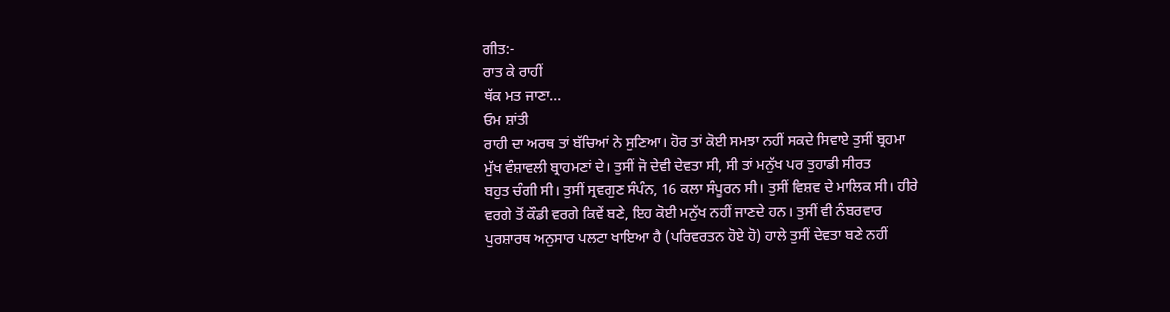ਗੀਤ:-
ਰਾਤ ਕੇ ਰਾਹੀਂ
ਥੱਕ ਮਤ ਜਾਣਾ...
ਓਮ ਸ਼ਾਂਤੀ
ਰਾਹੀ ਦਾ ਅਰਥ ਤਾਂ ਬੱਚਿਆਂ ਨੇ ਸੁਣਿਆ। ਹੋਰ ਤਾਂ ਕੋਈ ਸਮਝਾ ਨਹੀਂ ਸਕਦੇ ਸਿਵਾਏ ਤੁਸੀਂ ਬ੍ਰਹਮਾ
ਮੁੱਖ ਵੰਸ਼ਾਵਲੀ ਬ੍ਰਾਹਮਣਾਂ ਦੇ। ਤੁਸੀਂ ਜੋ ਦੇਵੀ ਦੇਵਤਾ ਸੀ, ਸੀ ਤਾਂ ਮਨੁੱਖ ਪਰ ਤੁਹਾਡੀ ਸੀਰਤ
ਬਹੁਤ ਚੰਗੀ ਸੀ। ਤੁਸੀਂ ਸ੍ਰਵਗੁਣ ਸੰਪੰਨ, 16 ਕਲਾ ਸੰਪੂਰਨ ਸੀ। ਤੁਸੀਂ ਵਿਸ਼ਵ ਦੇ ਮਾਲਿਕ ਸੀ। ਹੀਰੇ
ਵਰਗੇ ਤੋਂ ਕੌਡੀ ਵਰਗੇ ਕਿਵੇਂ ਬਣੇ, ਇਹ ਕੋਈ ਮਨੁੱਖ ਨਹੀਂ ਜਾਣਦੇ ਹਨ। ਤੁਸੀਂ ਵੀ ਨੰਬਰਵਾਰ
ਪੁਰਸ਼ਾਰਥ ਅਨੁਸਾਰ ਪਲਟਾ ਖਾਇਆ ਹੈ (ਪਰਿਵਰਤਨ ਹੋਏ ਹੋ) ਹਾਲੇ ਤੁਸੀਂ ਦੇਵਤਾ ਬਣੇ ਨਹੀਂ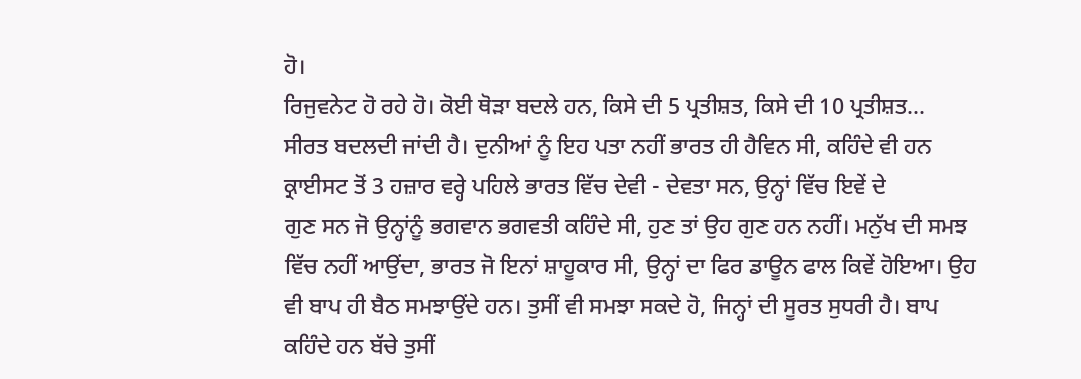ਹੋ।
ਰਿਜੁਵਨੇਟ ਹੋ ਰਹੇ ਹੋ। ਕੋਈ ਥੋੜਾ ਬਦਲੇ ਹਨ, ਕਿਸੇ ਦੀ 5 ਪ੍ਰਤੀਸ਼ਤ, ਕਿਸੇ ਦੀ 10 ਪ੍ਰਤੀਸ਼ਤ…
ਸੀਰਤ ਬਦਲਦੀ ਜਾਂਦੀ ਹੈ। ਦੁਨੀਆਂ ਨੂੰ ਇਹ ਪਤਾ ਨਹੀਂ ਭਾਰਤ ਹੀ ਹੈਵਿਨ ਸੀ, ਕਹਿੰਦੇ ਵੀ ਹਨ
ਕ੍ਰਾਈਸਟ ਤੋਂ 3 ਹਜ਼ਾਰ ਵਰ੍ਹੇ ਪਹਿਲੇ ਭਾਰਤ ਵਿੱਚ ਦੇਵੀ - ਦੇਵਤਾ ਸਨ, ਉਨ੍ਹਾਂ ਵਿੱਚ ਇਵੇਂ ਦੇ
ਗੁਣ ਸਨ ਜੋ ਉਨ੍ਹਾਂਨੂੰ ਭਗਵਾਨ ਭਗਵਤੀ ਕਹਿੰਦੇ ਸੀ, ਹੁਣ ਤਾਂ ਉਹ ਗੁਣ ਹਨ ਨਹੀਂ। ਮਨੁੱਖ ਦੀ ਸਮਝ
ਵਿੱਚ ਨਹੀਂ ਆਉਂਦਾ, ਭਾਰਤ ਜੋ ਇਨਾਂ ਸ਼ਾਹੂਕਾਰ ਸੀ, ਉਨ੍ਹਾਂ ਦਾ ਫਿਰ ਡਾਊਨ ਫਾਲ ਕਿਵੇਂ ਹੋਇਆ। ਉਹ
ਵੀ ਬਾਪ ਹੀ ਬੈਠ ਸਮਝਾਉਂਦੇ ਹਨ। ਤੁਸੀਂ ਵੀ ਸਮਝਾ ਸਕਦੇ ਹੋ, ਜਿਨ੍ਹਾਂ ਦੀ ਸੂਰਤ ਸੁਧਰੀ ਹੈ। ਬਾਪ
ਕਹਿੰਦੇ ਹਨ ਬੱਚੇ ਤੁਸੀਂ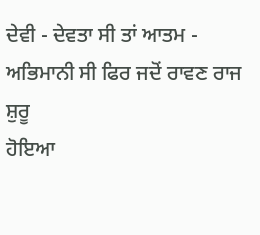ਦੇਵੀ - ਦੇਵਤਾ ਸੀ ਤਾਂ ਆਤਮ - ਅਭਿਮਾਨੀ ਸੀ ਫਿਰ ਜਦੋਂ ਰਾਵਣ ਰਾਜ ਸ਼ੁਰੂ
ਹੋਇਆ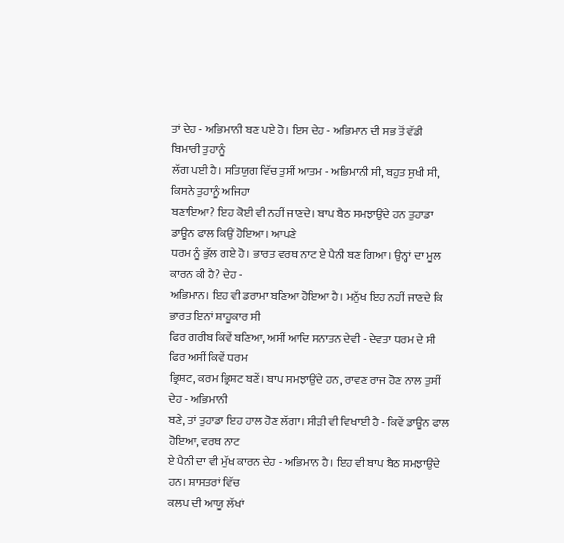ਤਾਂ ਦੇਹ - ਅਭਿਮਾਨੀ ਬਣ ਪਏ ਹੋ। ਇਸ ਦੇਹ - ਅਭਿਮਾਨ ਦੀ ਸਭ ਤੋਂ ਵੱਡੀ ਬਿਮਾਰੀ ਤੁਹਾਨੂੰ
ਲੱਗ ਪਈ ਹੈ। ਸਤਿਯੁਗ ਵਿੱਚ ਤੁਸੀਂ ਆਤਮ - ਅਭਿਮਾਨੀ ਸੀ, ਬਹੁਤ ਸੁਖੀ ਸੀ, ਕਿਸਨੇ ਤੁਹਾਨੂੰ ਅਜਿਹਾ
ਬਣਾਇਆ? ਇਹ ਕੋਈ ਵੀ ਨਹੀਂ ਜਾਣਦੇ। ਬਾਪ ਬੈਠ ਸਮਝਾਉਂਦੇ ਹਨ ਤੁਹਾਡਾ ਡਾਊਨ ਫਾਲ ਕਿਉਂ ਹੋਇਆ। ਆਪਣੇ
ਧਰਮ ਨੂੰ ਭੁੱਲ ਗਏ ਹੋ। ਭਾਰਤ ਵਰਥ ਨਾਟ ਏ ਪੈਨੀ ਬਣ ਗਿਆ। ਉਨ੍ਹਾਂ ਦਾ ਮੂਲ ਕਾਰਨ ਕੀ ਹੈ? ਦੇਹ -
ਅਭਿਮਾਨ। ਇਹ ਵੀ ਡਰਾਮਾ ਬਣਿਆ ਹੋਇਆ ਹੈ। ਮਨੁੱਖ ਇਹ ਨਹੀਂ ਜਾਣਦੇ ਕਿ ਭਾਰਤ ਇਨਾਂ ਸ਼ਾਹੂਕਾਰ ਸੀ
ਫਿਰ ਗਰੀਬ ਕਿਵੇਂ ਬਣਿਆ, ਅਸੀਂ ਆਦਿ ਸਨਾਤਨ ਦੇਵੀ - ਦੇਵਤਾ ਧਰਮ ਦੇ ਸੀ ਫਿਰ ਅਸੀਂ ਕਿਵੇਂ ਧਰਮ
ਭ੍ਰਿਸ਼ਟ, ਕਰਮ ਭ੍ਰਿਸ਼ਟ ਬਣੇਂ। ਬਾਪ ਸਮਝਾਉਂਦੇ ਹਨ, ਰਾਵਣ ਰਾਜ ਹੋਣ ਨਾਲ ਤੁਸੀਂ ਦੇਹ - ਅਭਿਮਾਨੀ
ਬਣੇ, ਤਾਂ ਤੁਹਾਡਾ ਇਹ ਹਾਲ ਹੋਣ ਲੱਗਾ। ਸੀੜੀ ਵੀ ਵਿਖਾਈ ਹੈ - ਕਿਵੇਂ ਡਾਊਨ ਫਾਲ ਹੋਇਆ, ਵਰਥ ਨਾਟ
ਏ ਪੈਨੀ ਦਾ ਵੀ ਮੁੱਖ ਕਾਰਨ ਦੇਹ - ਅਭਿਮਾਨ ਹੈ। ਇਹ ਵੀ ਬਾਪ ਬੈਠ ਸਮਝਾਉਂਦੇ ਹਨ। ਸ਼ਾਸਤਰਾਂ ਵਿੱਚ
ਕਲਪ ਦੀ ਆਯੂ ਲੱਖਾਂ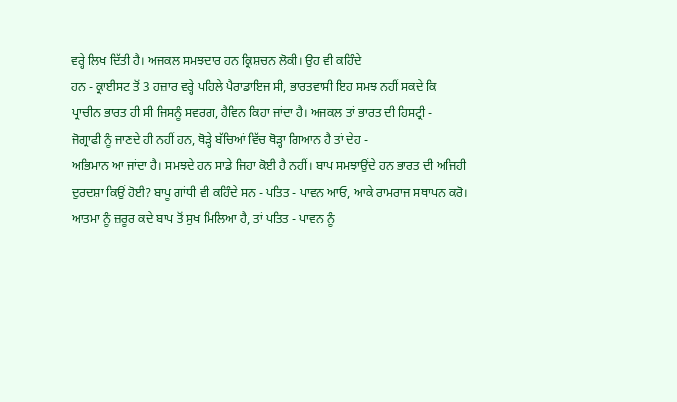ਵਰ੍ਹੇ ਲਿਖ ਦਿੱਤੀ ਹੈ। ਅਜਕਲ ਸਮਝਦਾਰ ਹਨ ਕ੍ਰਿਸ਼ਚਨ ਲੋਕੀ। ਉਹ ਵੀ ਕਹਿੰਦੇ
ਹਨ - ਕ੍ਰਾਈਸਟ ਤੋਂ 3 ਹਜ਼ਾਰ ਵਰ੍ਹੇ ਪਹਿਲੇ ਪੈਰਾਡਾਇਜ ਸੀ, ਭਾਰਤਵਾਸੀ ਇਹ ਸਮਝ ਨਹੀਂ ਸਕਦੇ ਕਿ
ਪ੍ਰਾਚੀਨ ਭਾਰਤ ਹੀ ਸੀ ਜਿਸਨੂੰ ਸਵਰਗ, ਹੈਵਿਨ ਕਿਹਾ ਜਾਂਦਾ ਹੈ। ਅਜਕਲ ਤਾਂ ਭਾਰਤ ਦੀ ਹਿਸਟ੍ਰੀ -
ਜੋਗ੍ਰਾਫੀ ਨੂੰ ਜਾਣਦੇ ਹੀ ਨਹੀਂ ਹਨ, ਥੋੜ੍ਹੇ ਬੱਚਿਆਂ ਵਿੱਚ ਥੋੜ੍ਹਾ ਗਿਆਨ ਹੈ ਤਾਂ ਦੇਹ -
ਅਭਿਮਾਨ ਆ ਜਾਂਦਾ ਹੈ। ਸਮਝਦੇ ਹਨ ਸਾਡੇ ਜਿਹਾ ਕੋਈ ਹੈ ਨਹੀਂ। ਬਾਪ ਸਮਝਾਉਂਦੇ ਹਨ ਭਾਰਤ ਦੀ ਅਜਿਹੀ
ਦੁਰਦਸ਼ਾ ਕਿਉਂ ਹੋਈ? ਬਾਪੂ ਗਾਂਧੀ ਵੀ ਕਹਿੰਦੇ ਸਨ - ਪਤਿਤ - ਪਾਵਨ ਆਓ, ਆਕੇ ਰਾਮਰਾਜ ਸਥਾਪਨ ਕਰੋ।
ਆਤਮਾ ਨੂੰ ਜ਼ਰੂਰ ਕਦੇ ਬਾਪ ਤੋਂ ਸੁਖ ਮਿਲਿਆ ਹੈ, ਤਾਂ ਪਤਿਤ - ਪਾਵਨ ਨੂੰ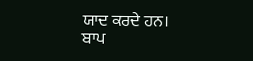ਯਾਦ ਕਰਦੇ ਹਨ।
ਬਾਪ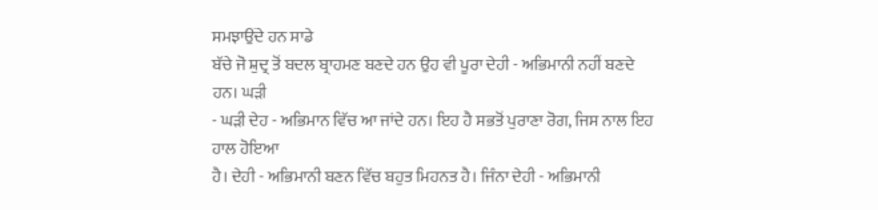ਸਮਝਾਉਂਦੇ ਹਨ ਸਾਡੇ
ਬੱਚੇ ਜੋ ਸ਼ੁਦ੍ਰ ਤੋਂ ਬਦਲ ਬ੍ਰਾਹਮਣ ਬਣਦੇ ਹਨ ਉਹ ਵੀ ਪੂਰਾ ਦੇਹੀ - ਅਭਿਮਾਨੀ ਨਹੀਂ ਬਣਦੇ ਹਨ। ਘੜੀ
- ਘੜੀ ਦੇਹ - ਅਭਿਮਾਨ ਵਿੱਚ ਆ ਜਾਂਦੇ ਹਨ। ਇਹ ਹੈ ਸਭਤੋਂ ਪੁਰਾਣਾ ਰੋਗ, ਜਿਸ ਨਾਲ ਇਹ ਹਾਲ ਹੋਇਆ
ਹੈ। ਦੇਹੀ - ਅਭਿਮਾਨੀ ਬਣਨ ਵਿੱਚ ਬਹੁਤ ਮਿਹਨਤ ਹੈ। ਜਿੰਨਾ ਦੇਹੀ - ਅਭਿਮਾਨੀ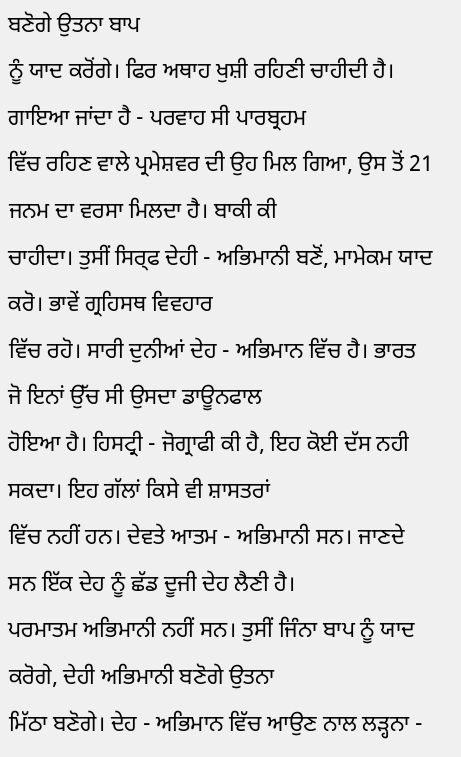ਬਣੋਗੇ ਉਤਨਾ ਬਾਪ
ਨੂੰ ਯਾਦ ਕਰੋਂਗੇ। ਫਿਰ ਅਥਾਹ ਖੁਸ਼ੀ ਰਹਿਣੀ ਚਾਹੀਦੀ ਹੈ। ਗਾਇਆ ਜਾਂਦਾ ਹੈ - ਪਰਵਾਹ ਸੀ ਪਾਰਬ੍ਰਹਮ
ਵਿੱਚ ਰਹਿਣ ਵਾਲੇ ਪ੍ਰਮੇਸ਼ਵਰ ਦੀ ਉਹ ਮਿਲ ਗਿਆ, ਉਸ ਤੋਂ 21 ਜਨਮ ਦਾ ਵਰਸਾ ਮਿਲਦਾ ਹੈ। ਬਾਕੀ ਕੀ
ਚਾਹੀਦਾ। ਤੁਸੀਂ ਸਿਰ੍ਫ ਦੇਹੀ - ਅਭਿਮਾਨੀ ਬਣੋਂ, ਮਾਮੇਕਮ ਯਾਦ ਕਰੋ। ਭਾਵੇਂ ਗ੍ਰਹਿਸਥ ਵਿਵਹਾਰ
ਵਿੱਚ ਰਹੋ। ਸਾਰੀ ਦੁਨੀਆਂ ਦੇਹ - ਅਭਿਮਾਨ ਵਿੱਚ ਹੈ। ਭਾਰਤ ਜੋ ਇਨਾਂ ਉੱਚ ਸੀ ਉਸਦਾ ਡਾਊਨਫਾਲ
ਹੋਇਆ ਹੈ। ਹਿਸਟ੍ਰੀ - ਜੋਗ੍ਰਾਫੀ ਕੀ ਹੈ, ਇਹ ਕੋਈ ਦੱਸ ਨਹੀ ਸਕਦਾ। ਇਹ ਗੱਲਾਂ ਕਿਸੇ ਵੀ ਸ਼ਾਸਤਰਾਂ
ਵਿੱਚ ਨਹੀਂ ਹਨ। ਦੇਵਤੇ ਆਤਮ - ਅਭਿਮਾਨੀ ਸਨ। ਜਾਣਦੇ ਸਨ ਇੱਕ ਦੇਹ ਨੂੰ ਛੱਡ ਦੂਜੀ ਦੇਹ ਲੈਣੀ ਹੈ।
ਪਰਮਾਤਮ ਅਭਿਮਾਨੀ ਨਹੀਂ ਸਨ। ਤੁਸੀਂ ਜਿੰਨਾ ਬਾਪ ਨੂੰ ਯਾਦ ਕਰੋਗੇ, ਦੇਹੀ ਅਭਿਮਾਨੀ ਬਣੋਗੇ ਉਤਨਾ
ਮਿੱਠਾ ਬਣੋਗੇ। ਦੇਹ - ਅਭਿਮਾਨ ਵਿੱਚ ਆਉਣ ਨਾਲ ਲੜ੍ਹਨਾ -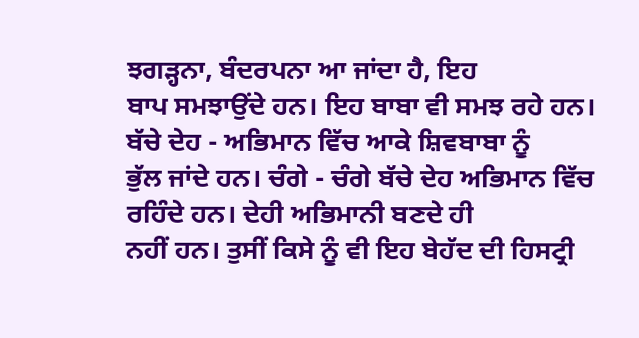ਝਗੜ੍ਹਨਾ, ਬੰਦਰਪਨਾ ਆ ਜਾਂਦਾ ਹੈ, ਇਹ
ਬਾਪ ਸਮਝਾਉਂਦੇ ਹਨ। ਇਹ ਬਾਬਾ ਵੀ ਸਮਝ ਰਹੇ ਹਨ। ਬੱਚੇ ਦੇਹ - ਅਭਿਮਾਨ ਵਿੱਚ ਆਕੇ ਸ਼ਿਵਬਾਬਾ ਨੂੰ
ਭੁੱਲ ਜਾਂਦੇ ਹਨ। ਚੰਗੇ - ਚੰਗੇ ਬੱਚੇ ਦੇਹ ਅਭਿਮਾਨ ਵਿੱਚ ਰਹਿੰਦੇ ਹਨ। ਦੇਹੀ ਅਭਿਮਾਨੀ ਬਣਦੇ ਹੀ
ਨਹੀਂ ਹਨ। ਤੁਸੀਂ ਕਿਸੇ ਨੂੰ ਵੀ ਇਹ ਬੇਹੱਦ ਦੀ ਹਿਸਟ੍ਰੀ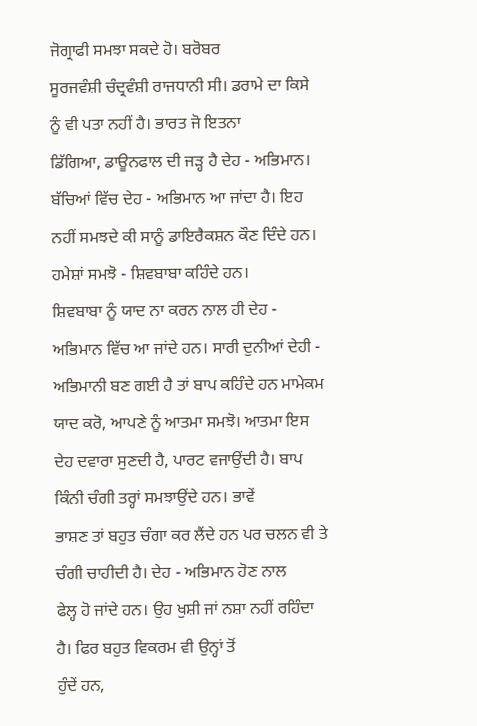ਜੋਗ੍ਰਾਫੀ ਸਮਝਾ ਸਕਦੇ ਹੋ। ਬਰੋਬਰ
ਸੂਰਜਵੰਸ਼ੀ ਚੰਦ੍ਰਵੰਸ਼ੀ ਰਾਜਧਾਨੀ ਸੀ। ਡਰਾਮੇ ਦਾ ਕਿਸੇ ਨੂੰ ਵੀ ਪਤਾ ਨਹੀਂ ਹੈ। ਭਾਰਤ ਜੋ ਇਤਨਾ
ਡਿੱਗਿਆ, ਡਾਊਨਫਾਲ ਦੀ ਜੜ੍ਹ ਹੈ ਦੇਹ - ਅਭਿਮਾਨ। ਬੱਚਿਆਂ ਵਿੱਚ ਦੇਹ - ਅਭਿਮਾਨ ਆ ਜਾਂਦਾ ਹੈ। ਇਹ
ਨਹੀਂ ਸਮਝਦੇ ਕੀ ਸਾਨੂੰ ਡਾਇਰੈਕਸ਼ਨ ਕੌਣ ਦਿੰਦੇ ਹਨ। ਹਮੇਸ਼ਾਂ ਸਮਝੋ - ਸ਼ਿਵਬਾਬਾ ਕਹਿੰਦੇ ਹਨ।
ਸ਼ਿਵਬਾਬਾ ਨੂੰ ਯਾਦ ਨਾ ਕਰਨ ਨਾਲ ਹੀ ਦੇਹ - ਅਭਿਮਾਨ ਵਿੱਚ ਆ ਜਾਂਦੇ ਹਨ। ਸਾਰੀ ਦੁਨੀਆਂ ਦੇਹੀ -
ਅਭਿਮਾਨੀ ਬਣ ਗਈ ਹੈ ਤਾਂ ਬਾਪ ਕਹਿੰਦੇ ਹਨ ਮਾਮੇਕਮ ਯਾਦ ਕਰੋ, ਆਪਣੇ ਨੂੰ ਆਤਮਾ ਸਮਝੋ। ਆਤਮਾ ਇਸ
ਦੇਹ ਦਵਾਰਾ ਸੁਣਦੀ ਹੈ, ਪਾਰਟ ਵਜਾਉਂਦੀ ਹੈ। ਬਾਪ ਕਿੰਨੀ ਚੰਗੀ ਤਰ੍ਹਾਂ ਸਮਝਾਉਂਦੇ ਹਨ। ਭਾਵੇਂ
ਭਾਸ਼ਣ ਤਾਂ ਬਹੁਤ ਚੰਗਾ ਕਰ ਲੈਂਦੇ ਹਨ ਪਰ ਚਲਨ ਵੀ ਤੇ ਚੰਗੀ ਚਾਹੀਦੀ ਹੈ। ਦੇਹ - ਅਭਿਮਾਨ ਹੋਣ ਨਾਲ
ਫੇਲ੍ਹ ਹੋ ਜਾਂਦੇ ਹਨ। ਉਹ ਖੁਸ਼ੀ ਜਾਂ ਨਸ਼ਾ ਨਹੀਂ ਰਹਿੰਦਾ ਹੈ। ਫਿਰ ਬਹੁਤ ਵਿਕਰਮ ਵੀ ਉਨ੍ਹਾਂ ਤੋਂ
ਹੁੰਦੇਂ ਹਨ,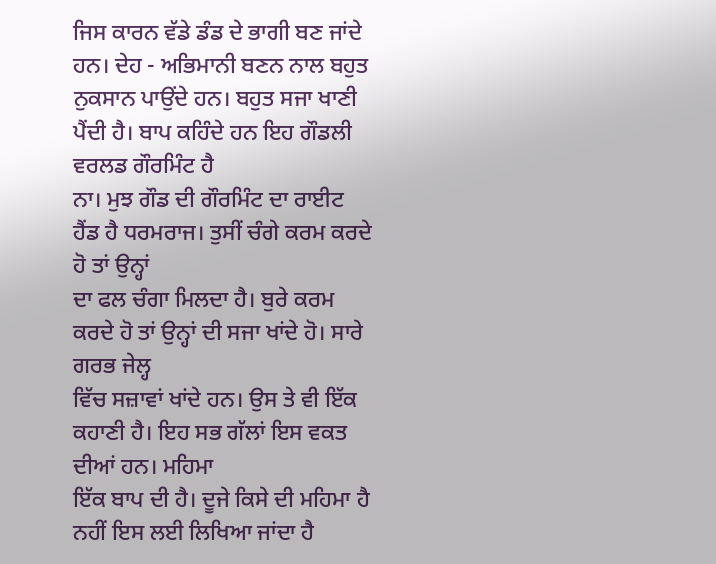ਜਿਸ ਕਾਰਨ ਵੱਡੇ ਡੰਡ ਦੇ ਭਾਗੀ ਬਣ ਜਾਂਦੇ ਹਨ। ਦੇਹ - ਅਭਿਮਾਨੀ ਬਣਨ ਨਾਲ ਬਹੁਤ
ਨੁਕਸਾਨ ਪਾਉਂਦੇ ਹਨ। ਬਹੁਤ ਸਜਾ ਖਾਣੀ ਪੈਂਦੀ ਹੈ। ਬਾਪ ਕਹਿੰਦੇ ਹਨ ਇਹ ਗੌਡਲੀ ਵਰਲਡ ਗੌਰਮਿੰਟ ਹੈ
ਨਾ। ਮੁਝ ਗੌਡ ਦੀ ਗੌਰਮਿੰਟ ਦਾ ਰਾਈਟ ਹੈਂਡ ਹੈ ਧਰਮਰਾਜ। ਤੁਸੀਂ ਚੰਗੇ ਕਰਮ ਕਰਦੇ ਹੋ ਤਾਂ ਉਨ੍ਹਾਂ
ਦਾ ਫਲ ਚੰਗਾ ਮਿਲਦਾ ਹੈ। ਬੁਰੇ ਕਰਮ ਕਰਦੇ ਹੋ ਤਾਂ ਉਨ੍ਹਾਂ ਦੀ ਸਜਾ ਖਾਂਦੇ ਹੋ। ਸਾਰੇ ਗਰਭ ਜੇਲ੍ਹ
ਵਿੱਚ ਸਜ਼ਾਵਾਂ ਖਾਂਦੇ ਹਨ। ਉਸ ਤੇ ਵੀ ਇੱਕ ਕਹਾਣੀ ਹੈ। ਇਹ ਸਭ ਗੱਲਾਂ ਇਸ ਵਕਤ ਦੀਆਂ ਹਨ। ਮਹਿਮਾ
ਇੱਕ ਬਾਪ ਦੀ ਹੈ। ਦੂਜੇ ਕਿਸੇ ਦੀ ਮਹਿਮਾ ਹੈ ਨਹੀਂ ਇਸ ਲਈ ਲਿਖਿਆ ਜਾਂਦਾ ਹੈ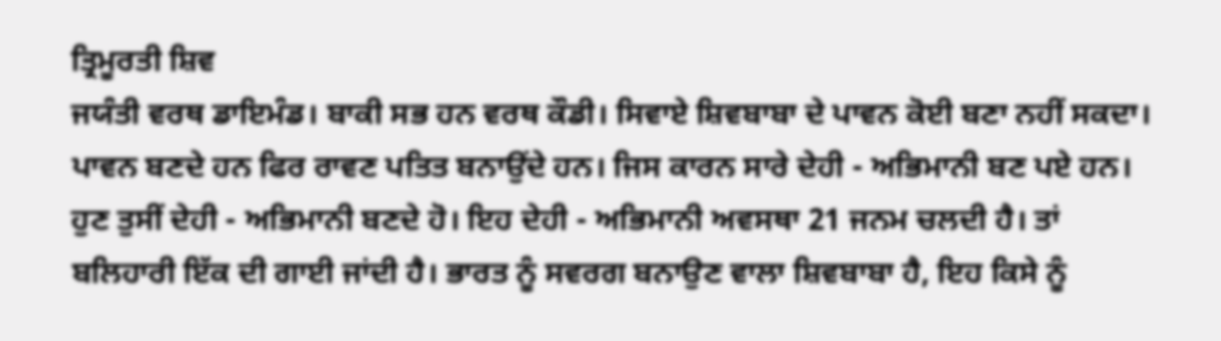ਤ੍ਰਿਮੂਰਤੀ ਸ਼ਿਵ
ਜਯੰਤੀ ਵਰਥ ਡਾਇਮੰਡ। ਬਾਕੀ ਸਭ ਹਨ ਵਰਥ ਕੌਡੀ। ਸਿਵਾਏ ਸ਼ਿਵਬਾਬਾ ਦੇ ਪਾਵਨ ਕੋਈ ਬਣਾ ਨਹੀਂ ਸਕਦਾ।
ਪਾਵਨ ਬਣਦੇ ਹਨ ਫਿਰ ਰਾਵਣ ਪਤਿਤ ਬਨਾਉਂਦੇ ਹਨ। ਜਿਸ ਕਾਰਨ ਸਾਰੇ ਦੇਹੀ - ਅਭਿਮਾਨੀ ਬਣ ਪਏ ਹਨ।
ਹੁਣ ਤੁਸੀਂ ਦੇਹੀ - ਅਭਿਮਾਨੀ ਬਣਦੇ ਹੋ। ਇਹ ਦੇਹੀ - ਅਭਿਮਾਨੀ ਅਵਸਥਾ 21 ਜਨਮ ਚਲਦੀ ਹੈ। ਤਾਂ
ਬਲਿਹਾਰੀ ਇੱਕ ਦੀ ਗਾਈ ਜਾਂਦੀ ਹੈ। ਭਾਰਤ ਨੂੰ ਸਵਰਗ ਬਨਾਉਣ ਵਾਲਾ ਸ਼ਿਵਬਾਬਾ ਹੈ, ਇਹ ਕਿਸੇ ਨੂੰ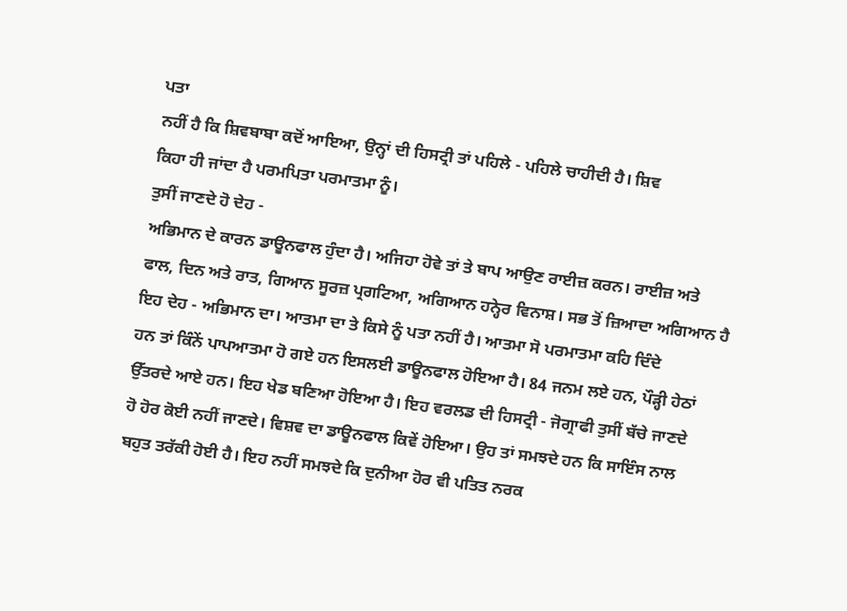ਪਤਾ
ਨਹੀਂ ਹੈ ਕਿ ਸ਼ਿਵਬਾਬਾ ਕਦੋਂ ਆਇਆ, ਉਨ੍ਹਾਂ ਦੀ ਹਿਸਟ੍ਰੀ ਤਾਂ ਪਹਿਲੇ - ਪਹਿਲੇ ਚਾਹੀਦੀ ਹੈ। ਸ਼ਿਵ
ਕਿਹਾ ਹੀ ਜਾਂਦਾ ਹੈ ਪਰਮਪਿਤਾ ਪਰਮਾਤਮਾ ਨੂੰ।
ਤੁਸੀਂ ਜਾਣਦੇ ਹੋ ਦੇਹ -
ਅਭਿਮਾਨ ਦੇ ਕਾਰਨ ਡਾਊਨਫਾਲ ਹੁੰਦਾ ਹੈ। ਅਜਿਹਾ ਹੋਵੇ ਤਾਂ ਤੇ ਬਾਪ ਆਉਣ ਰਾਈਜ਼ ਕਰਨ। ਰਾਈਜ਼ ਅਤੇ
ਫਾਲ, ਦਿਨ ਅਤੇ ਰਾਤ, ਗਿਆਨ ਸੂਰਜ਼ ਪ੍ਰਗਟਿਆ, ਅਗਿਆਨ ਹਨ੍ਹੇਰ ਵਿਨਾਸ਼। ਸਭ ਤੋਂ ਜ਼ਿਆਦਾ ਅਗਿਆਨ ਹੈ
ਇਹ ਦੇਹ - ਅਭਿਮਾਨ ਦਾ। ਆਤਮਾ ਦਾ ਤੇ ਕਿਸੇ ਨੂੰ ਪਤਾ ਨਹੀਂ ਹੈ। ਆਤਮਾ ਸੋ ਪਰਮਾਤਮਾ ਕਹਿ ਦਿੰਦੇ
ਹਨ ਤਾਂ ਕਿੰਨੇਂ ਪਾਪਆਤਮਾ ਹੋ ਗਏ ਹਨ ਇਸਲਈ ਡਾਊਨਫਾਲ ਹੋਇਆ ਹੈ। 84 ਜਨਮ ਲਏ ਹਨ, ਪੌੜ੍ਹੀ ਹੇਠਾਂ
ਉੱਤਰਦੇ ਆਏ ਹਨ। ਇਹ ਖੇਡ ਬਣਿਆ ਹੋਇਆ ਹੈ। ਇਹ ਵਰਲਡ ਦੀ ਹਿਸਟ੍ਰੀ - ਜੋਗ੍ਰਾਫੀ ਤੁਸੀਂ ਬੱਚੇ ਜਾਣਦੇ
ਹੋ ਹੋਰ ਕੋਈ ਨਹੀਂ ਜਾਣਦੇ। ਵਿਸ਼ਵ ਦਾ ਡਾਊਨਫਾਲ ਕਿਵੇਂ ਹੋਇਆ। ਉਹ ਤਾਂ ਸਮਝਦੇ ਹਨ ਕਿ ਸਾਇੰਸ ਨਾਲ
ਬਹੁਤ ਤਰੱਕੀ ਹੋਈ ਹੈ। ਇਹ ਨਹੀਂ ਸਮਝਦੇ ਕਿ ਦੁਨੀਆ ਹੋਰ ਵੀ ਪਤਿਤ ਨਰਕ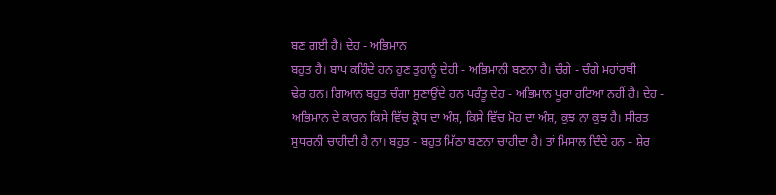ਬਣ ਗਈ ਹੈ। ਦੇਹ - ਅਭਿਮਾਨ
ਬਹੁਤ ਹੈ। ਬਾਪ ਕਹਿੰਦੇ ਹਨ ਹੁਣ ਤੁਹਾਨੂੰ ਦੇਹੀ - ਅਭਿਮਾਨੀ ਬਣਨਾ ਹੈ। ਚੰਗੇ - ਚੰਗੇ ਮਹਾਂਰਥੀ
ਢੇਰ ਹਨ। ਗਿਆਨ ਬਹੁਤ ਚੰਗਾ ਸੁਣਾਉਂਦੇ ਹਨ ਪਰੰਤੂ ਦੇਹ - ਅਭਿਮਾਨ ਪੂਰਾ ਹਟਿਆ ਨਹੀਂ ਹੈ। ਦੇਹ -
ਅਭਿਮਾਨ ਦੇ ਕਾਰਨ ਕਿਸੇ ਵਿੱਚ ਕ੍ਰੋਧ ਦਾ ਅੰਸ਼, ਕਿਸੇ ਵਿੱਚ ਮੋਹ ਦਾ ਅੰਸ਼, ਕੁਝ ਨਾ ਕੁਝ ਹੈ। ਸੀਰਤ
ਸੁਧਰਨੀ ਚਾਹੀਦੀ ਹੈ ਨਾ। ਬਹੁਤ - ਬਹੁਤ ਮਿੱਠਾ ਬਣਨਾ ਚਾਹੀਦਾ ਹੈ। ਤਾਂ ਮਿਸਾਲ ਦਿੰਦੇ ਹਨ - ਸ਼ੇਰ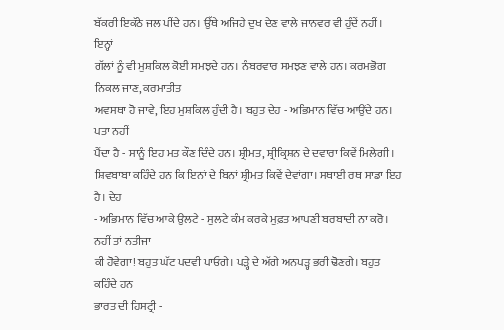ਬੱਕਰੀ ਇਕੱਠੇ ਜਲ ਪੀਂਦੇ ਹਨ। ਉੱਥੇ ਅਜਿਹੇ ਦੁਖ ਦੇਣ ਵਾਲੇ ਜਾਨਵਰ ਵੀ ਹੁੰਦੇਂ ਨਹੀਂ। ਇਨ੍ਹਾਂ
ਗੱਲਾਂ ਨੂੰ ਵੀ ਮੁਸ਼ਕਿਲ ਕੋਈ ਸਮਝਦੇ ਹਨ। ਨੰਬਰਵਾਰ ਸਮਝਣ ਵਾਲੇ ਹਨ। ਕਰਮਭੋਗ ਨਿਕਲ ਜਾਣ, ਕਰਮਾਤੀਤ
ਅਵਸਥਾ ਹੋ ਜਾਵੇ, ਇਹ ਮੁਸ਼ਕਿਲ ਹੁੰਦੀ ਹੈ। ਬਹੁਤ ਦੇਹ - ਅਭਿਮਾਨ ਵਿੱਚ ਆਉਂਦੇ ਹਨ। ਪਤਾ ਨਹੀਂ
ਪੈਂਦਾ ਹੈ - ਸਾਨੂੰ ਇਹ ਮਤ ਕੌਣ ਦਿੰਦੇ ਹਨ। ਸ਼੍ਰੀਮਤ, ਸ਼੍ਰੀਕ੍ਰਿਸ਼ਨ ਦੇ ਦਵਾਰਾ ਕਿਵੇਂ ਮਿਲੇਗੀ।
ਸ਼ਿਵਬਾਬਾ ਕਹਿੰਦੇ ਹਨ ਕਿ ਇਨਾਂ ਦੇ ਬਿਨਾਂ ਸ਼੍ਰੀਮਤ ਕਿਵੇਂ ਦੇਵਾਂਗਾ। ਸਥਾਈ ਰਥ ਸਾਡਾ ਇਹ ਹੈ। ਦੇਹ
- ਅਭਿਮਾਨ ਵਿੱਚ ਆਕੇ ਉਲਟੇ - ਸੁਲਟੇ ਕੰਮ ਕਰਕੇ ਮੁਫ਼ਤ ਆਪਣੀ ਬਰਬਾਦੀ ਨਾ ਕਰੋ। ਨਹੀਂ ਤਾਂ ਨਤੀਜਾ
ਕੀ ਹੋਵੇਗਾ! ਬਹੁਤ ਘੱਟ ਪਦਵੀ ਪਾਓਗੇ। ਪੜ੍ਹੇ ਦੇ ਅੱਗੇ ਅਨਪੜ੍ਹ ਭਰੀ ਢੋਣਗੇ। ਬਹੁਤ ਕਹਿੰਦੇ ਹਨ
ਭਾਰਤ ਦੀ ਹਿਸਟ੍ਰੀ -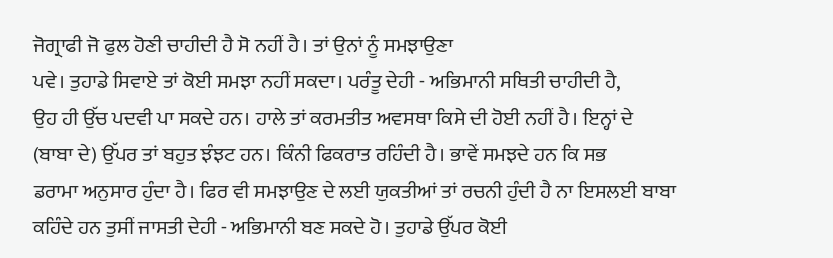ਜੋਗ੍ਰਾਫੀ ਜੋ ਫੁਲ ਹੋਣੀ ਚਾਹੀਦੀ ਹੈ ਸੋ ਨਹੀਂ ਹੈ। ਤਾਂ ਉਨਾਂ ਨੂੰ ਸਮਝਾਉਣਾ
ਪਵੇ। ਤੁਹਾਡੇ ਸਿਵਾਏ ਤਾਂ ਕੋਈ ਸਮਝਾ ਨਹੀਂ ਸਕਦਾ। ਪਰੰਤੂ ਦੇਹੀ - ਅਭਿਮਾਨੀ ਸਥਿਤੀ ਚਾਹੀਦੀ ਹੈ,
ਉਹ ਹੀ ਉੱਚ ਪਦਵੀ ਪਾ ਸਕਦੇ ਹਨ। ਹਾਲੇ ਤਾਂ ਕਰਮਤੀਤ ਅਵਸਥਾ ਕਿਸੇ ਦੀ ਹੋਈ ਨਹੀਂ ਹੈ। ਇਨ੍ਹਾਂ ਦੇ
(ਬਾਬਾ ਦੇ) ਉੱਪਰ ਤਾਂ ਬਹੁਤ ਝੰਝਟ ਹਨ। ਕਿੰਨੀ ਫਿਕਰਾਤ ਰਹਿੰਦੀ ਹੈ। ਭਾਵੇਂ ਸਮਝਦੇ ਹਨ ਕਿ ਸਭ
ਡਰਾਮਾ ਅਨੁਸਾਰ ਹੁੰਦਾ ਹੈ। ਫਿਰ ਵੀ ਸਮਝਾਉਣ ਦੇ ਲਈ ਯੁਕਤੀਆਂ ਤਾਂ ਰਚਨੀ ਹੁੰਦੀ ਹੈ ਨਾ ਇਸਲਈ ਬਾਬਾ
ਕਹਿੰਦੇ ਹਨ ਤੁਸੀਂ ਜਾਸਤੀ ਦੇਹੀ - ਅਭਿਮਾਨੀ ਬਣ ਸਕਦੇ ਹੋ। ਤੁਹਾਡੇ ਉੱਪਰ ਕੋਈ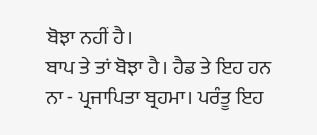ਬੋਝਾ ਨਹੀਂ ਹੈ।
ਬਾਪ ਤੇ ਤਾਂ ਬੋਝਾ ਹੈ। ਹੈਡ ਤੇ ਇਹ ਹਨ ਨਾ - ਪ੍ਰਜਾਪਿਤਾ ਬ੍ਰਹਮਾ। ਪਰੰਤੂ ਇਹ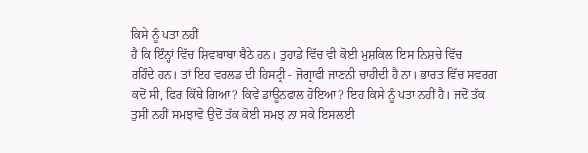ਕਿਸੇ ਨੂੰ ਪਤਾ ਨਹੀਂ
ਹੈ ਕਿ ਇੰਨ੍ਹਾਂ ਵਿੱਚ ਸ਼ਿਵਬਾਬਾ ਬੈਠੇ ਹਨ। ਤੁਹਾਡੇ ਵਿੱਚ ਵੀ ਕੋਈ ਮੁਸ਼ਕਿਲ ਇਸ ਨਿਸ਼ਚੇ ਵਿੱਚ
ਰਹਿੰਦੇ ਹਨ। ਤਾਂ ਇਹ ਵਰਲਡ ਦੀ ਹਿਸਟ੍ਰੀ - ਜੋਗ੍ਰਾਫੀ ਜਾਣਨੀ ਚਾਹੀਦੀ ਹੈ ਨਾ। ਭਾਰਤ ਵਿੱਚ ਸਵਰਗ
ਕਦੋਂ ਸੀ, ਫਿਰ ਕਿੱਥੇ ਗਿਆ? ਕਿਵੇਂ ਡਾਊਨਫਾਲ ਹੋਇਆ? ਇਹ ਕਿਸੇ ਨੂੰ ਪਤਾ ਨਹੀਂ ਹੈ। ਜਦੋਂ ਤੱਕ
ਤੁਸੀਂ ਨਹੀਂ ਸਮਝਾਵੋ ਉਦੋਂ ਤੱਕ ਕੋਈ ਸਮਝ ਨਾ ਸਕੇ ਇਸਲਈ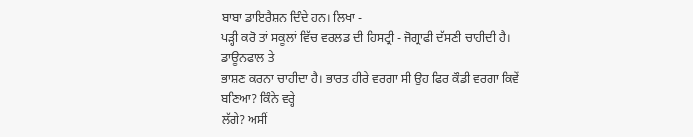ਬਾਬਾ ਡਾਇਰੈਸ਼ਨ ਦਿੰਦੇ ਹਨ। ਲਿਖਾ -
ਪੜ੍ਹੀ ਕਰੋ ਤਾਂ ਸਕੂਲਾਂ ਵਿੱਚ ਵਰਲਡ ਦੀ ਹਿਸਟ੍ਰੀ - ਜੋਗ੍ਰਾਫੀ ਦੱਸਣੀ ਚਾਹੀਦੀ ਹੈ। ਡਾਊਨਫਾਲ ਤੇ
ਭਾਸ਼ਣ ਕਰਨਾ ਚਾਹੀਦਾ ਹੈ। ਭਾਰਤ ਹੀਰੇ ਵਰਗਾ ਸੀ ਉਹ ਫਿਰ ਕੌਡੀ ਵਰਗਾ ਕਿਵੇਂ ਬਣਿਆ? ਕਿੰਨੇ ਵਰ੍ਹੇ
ਲੱਗੇ? ਅਸੀਂ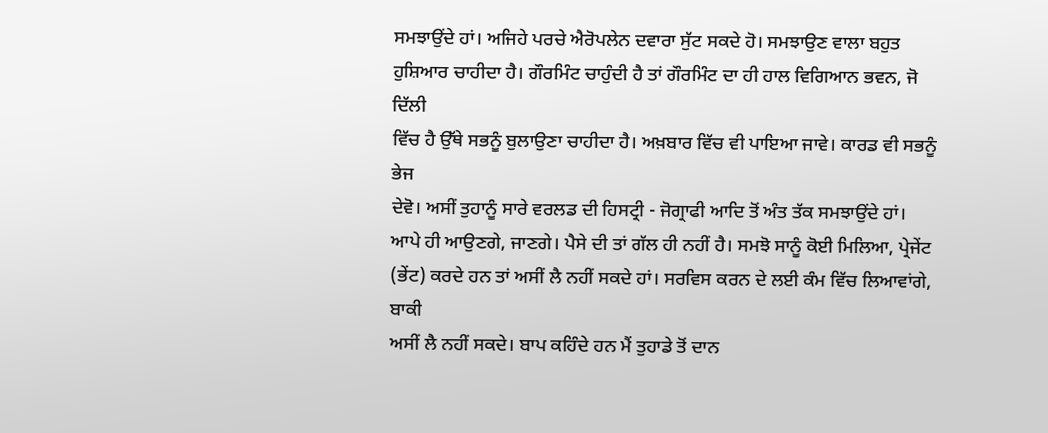ਸਮਝਾਉਂਦੇ ਹਾਂ। ਅਜਿਹੇ ਪਰਚੇ ਐਰੋਪਲੇਨ ਦਵਾਰਾ ਸੁੱਟ ਸਕਦੇ ਹੋ। ਸਮਝਾਉਣ ਵਾਲਾ ਬਹੁਤ
ਹੁਸ਼ਿਆਰ ਚਾਹੀਦਾ ਹੈ। ਗੌਰਮਿੰਟ ਚਾਹੁੰਦੀ ਹੈ ਤਾਂ ਗੌਰਮਿੰਟ ਦਾ ਹੀ ਹਾਲ ਵਿਗਿਆਨ ਭਵਨ, ਜੋ ਦਿੱਲੀ
ਵਿੱਚ ਹੈ ਉੱਥੇ ਸਭਨੂੰ ਬੁਲਾਉਣਾ ਚਾਹੀਦਾ ਹੈ। ਅਖ਼ਬਾਰ ਵਿੱਚ ਵੀ ਪਾਇਆ ਜਾਵੇ। ਕਾਰਡ ਵੀ ਸਭਨੂੰ ਭੇਜ
ਦੇਵੋ। ਅਸੀਂ ਤੁਹਾਨੂੰ ਸਾਰੇ ਵਰਲਡ ਦੀ ਹਿਸਟ੍ਰੀ - ਜੋਗ੍ਰਾਫੀ ਆਦਿ ਤੋਂ ਅੰਤ ਤੱਕ ਸਮਝਾਉਂਦੇ ਹਾਂ।
ਆਪੇ ਹੀ ਆਉਣਗੇ, ਜਾਣਗੇ। ਪੈਸੇ ਦੀ ਤਾਂ ਗੱਲ ਹੀ ਨਹੀਂ ਹੈ। ਸਮਝੋ ਸਾਨੂੰ ਕੋਈ ਮਿਲਿਆ, ਪ੍ਰੇਜੇਂਟ
(ਭੇਂਟ) ਕਰਦੇ ਹਨ ਤਾਂ ਅਸੀਂ ਲੈ ਨਹੀਂ ਸਕਦੇ ਹਾਂ। ਸਰਵਿਸ ਕਰਨ ਦੇ ਲਈ ਕੰਮ ਵਿੱਚ ਲਿਆਵਾਂਗੇ, ਬਾਕੀ
ਅਸੀਂ ਲੈ ਨਹੀਂ ਸਕਦੇ। ਬਾਪ ਕਹਿੰਦੇ ਹਨ ਮੈਂ ਤੁਹਾਡੇ ਤੋਂ ਦਾਨ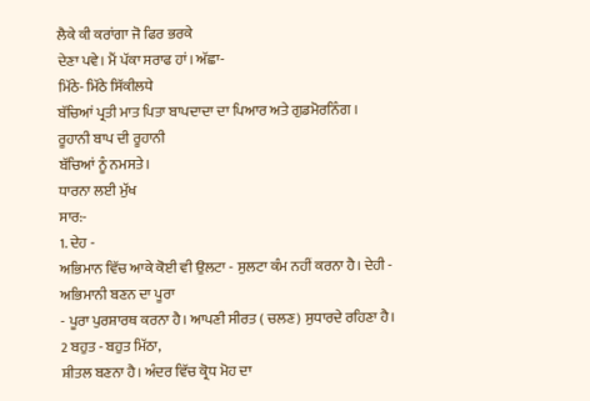ਲੈਕੇ ਕੀ ਕਰਾਂਗਾ ਜੋ ਫਿਰ ਭਰਕੇ
ਦੇਣਾ ਪਵੇ। ਮੈਂ ਪੱਕਾ ਸਰਾਫ ਹਾਂ। ਅੱਛਾ-
ਮਿੱਠੇ- ਮਿੱਠੇ ਸਿੱਕੀਲਧੇ
ਬੱਚਿਆਂ ਪ੍ਰਤੀ ਮਾਤ ਪਿਤਾ ਬਾਪਦਾਦਾ ਦਾ ਪਿਆਰ ਅਤੇ ਗੁਡਮੋਰਨਿੰਗ । ਰੂਹਾਨੀ ਬਾਪ ਦੀ ਰੂਹਾਨੀ
ਬੱਚਿਆਂ ਨੂੰ ਨਮਸਤੇ।
ਧਾਰਨਾ ਲਈ ਮੁੱਖ
ਸਾਰ:-
1. ਦੇਹ -
ਅਭਿਮਾਨ ਵਿੱਚ ਆਕੇ ਕੋਈ ਵੀ ਉਲਟਾ - ਸੁਲਟਾ ਕੰਮ ਨਹੀਂ ਕਰਨਾ ਹੈ। ਦੇਹੀ - ਅਭਿਮਾਨੀ ਬਣਨ ਦਾ ਪੂਰਾ
- ਪੂਰਾ ਪੁਰਸ਼ਾਰਥ ਕਰਨਾ ਹੈ। ਆਪਣੀ ਸੀਰਤ ( ਚਲਣ) ਸੁਧਾਰਦੇ ਰਹਿਣਾ ਹੈ।
2 ਬਹੁਤ - ਬਹੁਤ ਮਿੱਠਾ,
ਸ਼ੀਤਲ ਬਣਨਾ ਹੈ। ਅੰਦਰ ਵਿੱਚ ਕ੍ਰੋਧ ਮੋਹ ਦਾ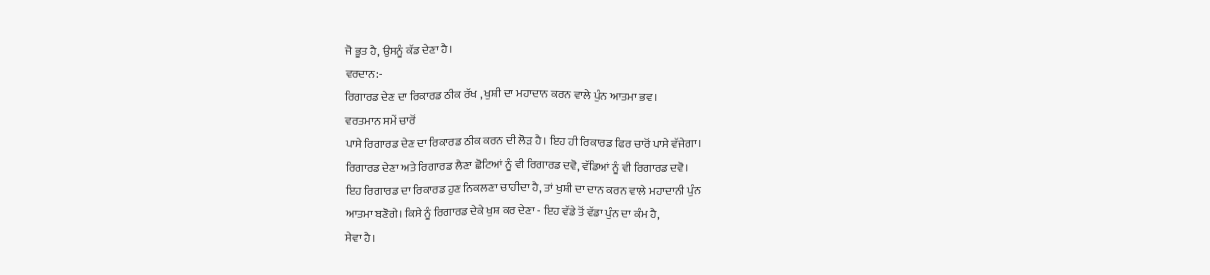ਜੋ ਭੂਤ ਹੈ, ਉਸਨੂੰ ਕੱਡ ਦੇਣਾ ਹੈ।
ਵਰਦਾਨ:-
ਰਿਗਾਰਡ ਦੇਣ ਦਾ ਰਿਕਾਰਡ ਠੀਕ ਰੱਖ , ਖੁਸ਼ੀ ਦਾ ਮਹਾਦਾਨ ਕਰਨ ਵਾਲੇ ਪੁੰਨ ਆਤਮਾ ਭਵ।
ਵਰਤਮਾਨ ਸਮੇਂ ਚਾਰੋਂ
ਪਾਸੇ ਰਿਗਾਰਡ ਦੇਣ ਦਾ ਰਿਕਾਰਡ ਠੀਕ ਕਰਨ ਦੀ ਲੋੜ ਹੈ। ਇਹ ਹੀ ਰਿਕਾਰਡ ਫਿਰ ਚਾਰੋਂ ਪਾਸੇ ਵੱਜੇਗਾ।
ਰਿਗਾਰਡ ਦੇਣਾ ਅਤੇ ਰਿਗਾਰਡ ਲੈਣਾ ਛੋਟਿਆਂ ਨੂੰ ਵੀ ਰਿਗਾਰਡ ਦਵੋ, ਵੱਡਿਆਂ ਨੂੰ ਵੀ ਰਿਗਾਰਡ ਦਵੋ।
ਇਹ ਰਿਗਾਰਡ ਦਾ ਰਿਕਾਰਡ ਹੁਣ ਨਿਕਲਣਾ ਚਾਹੀਦਾ ਹੈ, ਤਾਂ ਖੁਸ਼ੀ ਦਾ ਦਾਨ ਕਰਨ ਵਾਲੇ ਮਹਾਦਾਨੀ ਪੁੰਨ
ਆਤਮਾ ਬਣੋਗੇ। ਕਿਸੇ ਨੂੰ ਰਿਗਾਰਡ ਦੇਕੇ ਖੁਸ਼ ਕਰ ਦੇਣਾ - ਇਹ ਵੱਡੇ ਤੋਂ ਵੱਡਾ ਪੁੰਨ ਦਾ ਕੰਮ ਹੈ,
ਸੇਵਾ ਹੈ।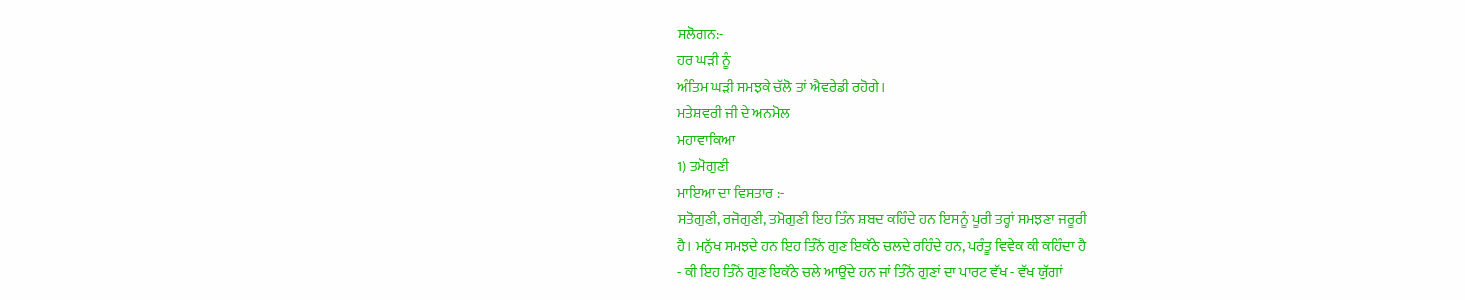ਸਲੋਗਨ:-
ਹਰ ਘੜੀ ਨੂੰ
ਅੰਤਿਮ ਘੜੀ ਸਮਝਕੇ ਚੱਲੋ ਤਾਂ ਐਵਰੇਡੀ ਰਹੋਗੇ।
ਮਤੇਸ਼ਵਰੀ ਜੀ ਦੇ ਅਨਮੋਲ
ਮਹਾਵਾਕਿਆ
1) ਤਮੋਗੁਣੀ
ਮਾਇਆ ਦਾ ਵਿਸਤਾਰ :-
ਸਤੋਗੁਣੀ, ਰਜੋਗੁਣੀ, ਤਮੋਗੁਣੀ ਇਹ ਤਿੰਨ ਸ਼ਬਦ ਕਹਿੰਦੇ ਹਨ ਇਸਨੂੰ ਪੂਰੀ ਤਰ੍ਹਾਂ ਸਮਝਣਾ ਜਰੂਰੀ
ਹੈ। ਮਨੁੱਖ ਸਮਝਦੇ ਹਨ ਇਹ ਤਿੰਨੋਂ ਗੁਣ ਇਕੱਠੇ ਚਲਦੇ ਰਹਿੰਦੇ ਹਨ, ਪਰੰਤੂ ਵਿਵੇਕ ਕੀ ਕਹਿੰਦਾ ਹੈ
- ਕੀ ਇਹ ਤਿੰਨੋਂ ਗੁਣ ਇਕੱਠੇ ਚਲੇ ਆਉਂਦੇ ਹਨ ਜਾਂ ਤਿੰਨੋਂ ਗੁਣਾਂ ਦਾ ਪਾਰਟ ਵੱਖ - ਵੱਖ ਯੁੱਗਾਂ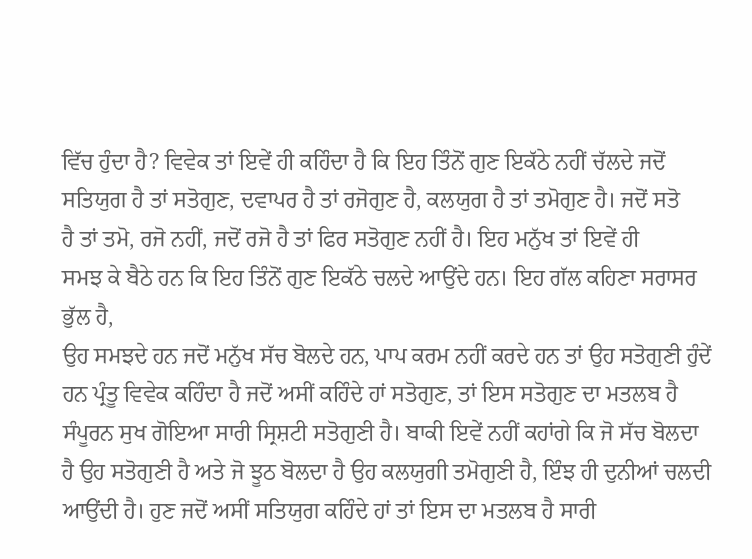ਵਿੱਚ ਹੁੰਦਾ ਹੈ? ਵਿਵੇਕ ਤਾਂ ਇਵੇਂ ਹੀ ਕਹਿੰਦਾ ਹੈ ਕਿ ਇਹ ਤਿੰਨੋਂ ਗੁਣ ਇਕੱਠੇ ਨਹੀਂ ਚੱਲਦੇ ਜਦੋਂ
ਸਤਿਯੁਗ ਹੈ ਤਾਂ ਸਤੋਗੁਣ, ਦਵਾਪਰ ਹੈ ਤਾਂ ਰਜੋਗੁਣ ਹੈ, ਕਲਯੁਗ ਹੈ ਤਾਂ ਤਮੋਗੁਣ ਹੈ। ਜਦੋਂ ਸਤੋ
ਹੈ ਤਾਂ ਤਮੋ, ਰਜੋ ਨਹੀਂ, ਜਦੋਂ ਰਜੋ ਹੈ ਤਾਂ ਫਿਰ ਸਤੋਗੁਣ ਨਹੀਂ ਹੈ। ਇਹ ਮਨੁੱਖ ਤਾਂ ਇਵੇਂ ਹੀ
ਸਮਝ ਕੇ ਬੈਠੇ ਹਨ ਕਿ ਇਹ ਤਿੰਨੋਂ ਗੁਣ ਇਕੱਠੇ ਚਲਦੇ ਆਉਂਦੇ ਹਨ। ਇਹ ਗੱਲ ਕਹਿਣਾ ਸਰਾਸਰ ਭੁੱਲ ਹੈ,
ਉਹ ਸਮਝਦੇ ਹਨ ਜਦੋਂ ਮਨੁੱਖ ਸੱਚ ਬੋਲਦੇ ਹਨ, ਪਾਪ ਕਰਮ ਨਹੀਂ ਕਰਦੇ ਹਨ ਤਾਂ ਉਹ ਸਤੋਗੁਣੀ ਹੁੰਦੇਂ
ਹਨ ਪ੍ਰੰਤੂ ਵਿਵੇਕ ਕਹਿੰਦਾ ਹੈ ਜਦੋਂ ਅਸੀਂ ਕਹਿੰਦੇ ਹਾਂ ਸਤੋਗੁਣ, ਤਾਂ ਇਸ ਸਤੋਗੁਣ ਦਾ ਮਤਲਬ ਹੈ
ਸੰਪੂਰਨ ਸੁਖ ਗੋਇਆ ਸਾਰੀ ਸ੍ਰਿਸ਼ਟੀ ਸਤੋਗੁਣੀ ਹੈ। ਬਾਕੀ ਇਵੇਂ ਨਹੀਂ ਕਹਾਂਗੇ ਕਿ ਜੋ ਸੱਚ ਬੋਲਦਾ
ਹੈ ਉਹ ਸਤੋਗੁਣੀ ਹੈ ਅਤੇ ਜੋ ਝੂਠ ਬੋਲਦਾ ਹੈ ਉਹ ਕਲਯੁਗੀ ਤਮੋਗੁਣੀ ਹੈ, ਇੰਝ ਹੀ ਦੁਨੀਆਂ ਚਲਦੀ
ਆਉਂਦੀ ਹੈ। ਹੁਣ ਜਦੋਂ ਅਸੀਂ ਸਤਿਯੁਗ ਕਹਿੰਦੇ ਹਾਂ ਤਾਂ ਇਸ ਦਾ ਮਤਲਬ ਹੈ ਸਾਰੀ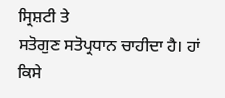ਸ੍ਰਿਸ਼ਟੀ ਤੇ
ਸਤੋਗੁਣ ਸਤੋਪ੍ਰਧਾਨ ਚਾਹੀਦਾ ਹੈ। ਹਾਂ ਕਿਸੇ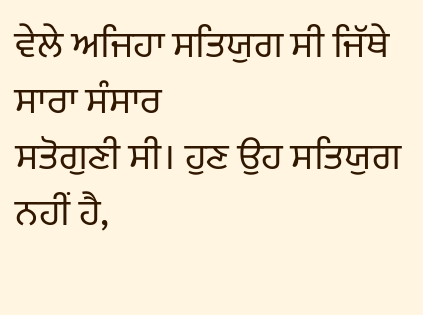ਵੇਲੇ ਅਜਿਹਾ ਸਤਿਯੁਗ ਸੀ ਜਿੱਥੇ ਸਾਰਾ ਸੰਸਾਰ
ਸਤੋਗੁਣੀ ਸੀ। ਹੁਣ ਉਹ ਸਤਿਯੁਗ ਨਹੀਂ ਹੈ,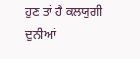ਹੁਣ ਤਾਂ ਹੈ ਕਲਯੁਗੀ ਦੁਨੀਆਂ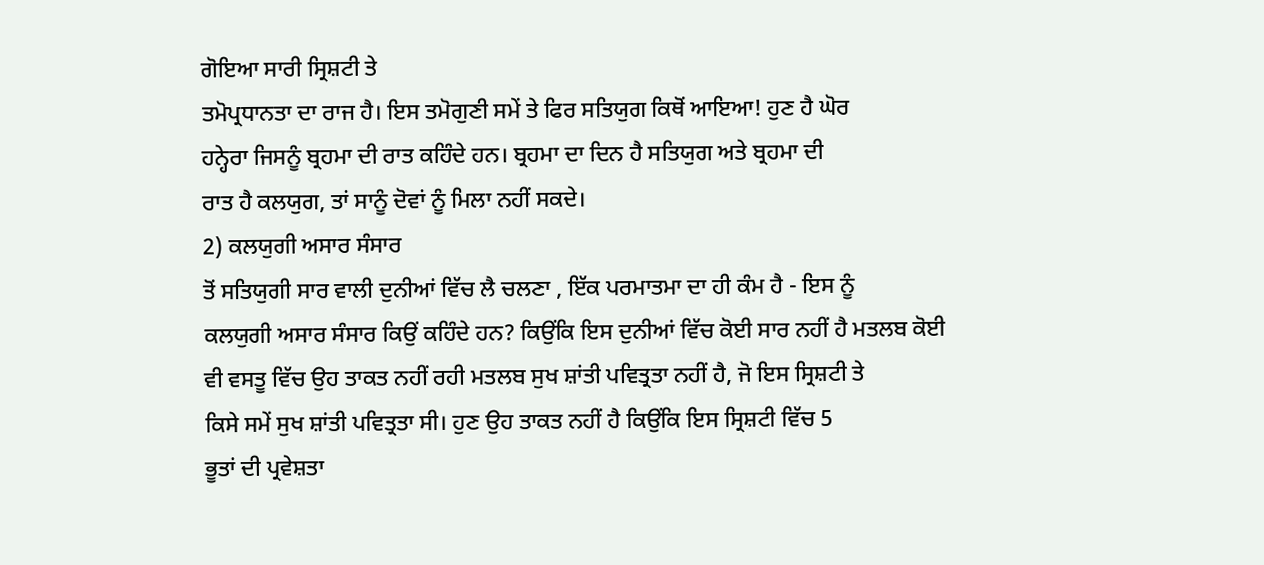ਗੋਇਆ ਸਾਰੀ ਸ੍ਰਿਸ਼ਟੀ ਤੇ
ਤਮੋਪ੍ਰਧਾਨਤਾ ਦਾ ਰਾਜ ਹੈ। ਇਸ ਤਮੋਗੁਣੀ ਸਮੇਂ ਤੇ ਫਿਰ ਸਤਿਯੁਗ ਕਿਥੋਂ ਆਇਆ! ਹੁਣ ਹੈ ਘੋਰ
ਹਨ੍ਹੇਰਾ ਜਿਸਨੂੰ ਬ੍ਰਹਮਾ ਦੀ ਰਾਤ ਕਹਿੰਦੇ ਹਨ। ਬ੍ਰਹਮਾ ਦਾ ਦਿਨ ਹੈ ਸਤਿਯੁਗ ਅਤੇ ਬ੍ਰਹਮਾ ਦੀ
ਰਾਤ ਹੈ ਕਲਯੁਗ, ਤਾਂ ਸਾਨੂੰ ਦੋਵਾਂ ਨੂੰ ਮਿਲਾ ਨਹੀਂ ਸਕਦੇ।
2) ਕਲਯੁਗੀ ਅਸਾਰ ਸੰਸਾਰ
ਤੋਂ ਸਤਿਯੁਗੀ ਸਾਰ ਵਾਲੀ ਦੁਨੀਆਂ ਵਿੱਚ ਲੈ ਚਲਣਾ , ਇੱਕ ਪਰਮਾਤਮਾ ਦਾ ਹੀ ਕੰਮ ਹੈ - ਇਸ ਨੂੰ
ਕਲਯੁਗੀ ਅਸਾਰ ਸੰਸਾਰ ਕਿਉਂ ਕਹਿੰਦੇ ਹਨ? ਕਿਉਂਕਿ ਇਸ ਦੁਨੀਆਂ ਵਿੱਚ ਕੋਈ ਸਾਰ ਨਹੀਂ ਹੈ ਮਤਲਬ ਕੋਈ
ਵੀ ਵਸਤੂ ਵਿੱਚ ਉਹ ਤਾਕਤ ਨਹੀਂ ਰਹੀ ਮਤਲਬ ਸੁਖ ਸ਼ਾਂਤੀ ਪਵਿਤ੍ਰਤਾ ਨਹੀਂ ਹੈ, ਜੋ ਇਸ ਸ੍ਰਿਸ਼ਟੀ ਤੇ
ਕਿਸੇ ਸਮੇਂ ਸੁਖ ਸ਼ਾਂਤੀ ਪਵਿਤ੍ਰਤਾ ਸੀ। ਹੁਣ ਉਹ ਤਾਕਤ ਨਹੀਂ ਹੈ ਕਿਉਂਕਿ ਇਸ ਸ੍ਰਿਸ਼ਟੀ ਵਿੱਚ 5
ਭੂਤਾਂ ਦੀ ਪ੍ਰਵੇਸ਼ਤਾ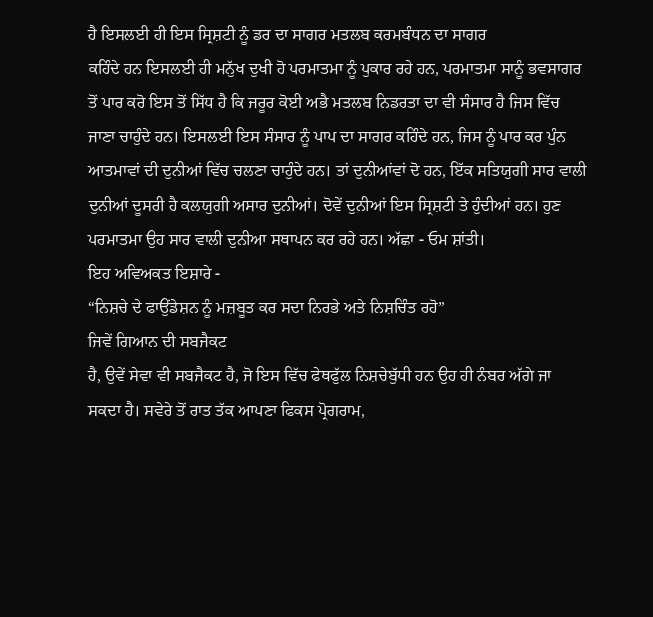ਹੈ ਇਸਲਈ ਹੀ ਇਸ ਸ੍ਰਿਸ਼ਟੀ ਨੂੰ ਡਰ ਦਾ ਸਾਗਰ ਮਤਲਬ ਕਰਮਬੰਧਨ ਦਾ ਸਾਗਰ
ਕਹਿੰਦੇ ਹਨ ਇਸਲਈ ਹੀ ਮਨੁੱਖ ਦੁਖੀ ਹੋ ਪਰਮਾਤਮਾ ਨੂੰ ਪੁਕਾਰ ਰਹੇ ਹਨ, ਪਰਮਾਤਮਾ ਸਾਨੂੰ ਭਵਸਾਗਰ
ਤੋਂ ਪਾਰ ਕਰੋ ਇਸ ਤੋਂ ਸਿੱਧ ਹੈ ਕਿ ਜਰੂਰ ਕੋਈ ਅਭੈ ਮਤਲਬ ਨਿਡਰਤਾ ਦਾ ਵੀ ਸੰਸਾਰ ਹੈ ਜਿਸ ਵਿੱਚ
ਜਾਣਾ ਚਾਹੁੰਦੇ ਹਨ। ਇਸਲਈ ਇਸ ਸੰਸਾਰ ਨੂੰ ਪਾਪ ਦਾ ਸਾਗਰ ਕਹਿੰਦੇ ਹਨ, ਜਿਸ ਨੂੰ ਪਾਰ ਕਰ ਪੁੰਨ
ਆਤਮਾਵਾਂ ਦੀ ਦੁਨੀਆਂ ਵਿੱਚ ਚਲਣਾ ਚਾਹੁੰਦੇ ਹਨ। ਤਾਂ ਦੁਨੀਆਂਵਾਂ ਦੋ ਹਨ, ਇੱਕ ਸਤਿਯੁਗੀ ਸਾਰ ਵਾਲੀ
ਦੁਨੀਆਂ ਦੂਸਰੀ ਹੈ ਕਲਯੁਗੀ ਅਸਾਰ ਦੁਨੀਆਂ। ਦੋਵੇਂ ਦੁਨੀਆਂ ਇਸ ਸ੍ਰਿਸ਼ਟੀ ਤੇ ਹੁੰਦੀਆਂ ਹਨ। ਹੁਣ
ਪਰਮਾਤਮਾ ਉਹ ਸਾਰ ਵਾਲੀ ਦੁਨੀਆ ਸਥਾਪਨ ਕਰ ਰਹੇ ਹਨ। ਅੱਛਾ - ਓਮ ਸ਼ਾਂਤੀ।
ਇਹ ਅਵਿਅਕਤ ਇਸ਼ਾਰੇ -
“ਨਿਸ਼ਚੇ ਦੇ ਫਾਉਂਡੇਸ਼ਨ ਨੂੰ ਮਜ਼ਬੂਤ ਕਰ ਸਦਾ ਨਿਰਭੇ ਅਤੇ ਨਿਸ਼ਚਿੰਤ ਰਹੋ”
ਜਿਵੇਂ ਗਿਆਨ ਦੀ ਸਬਜੈਕਟ
ਹੈ, ਉਵੇਂ ਸੇਵਾ ਵੀ ਸਬਜੈਕਟ ਹੈ, ਜੋ ਇਸ ਵਿੱਚ ਫੇਥਫੁੱਲ ਨਿਸ਼ਚੇਬੁੱਧੀ ਹਨ ਉਹ ਹੀ ਨੰਬਰ ਅੱਗੇ ਜਾ
ਸਕਦਾ ਹੈ। ਸਵੇਰੇ ਤੋਂ ਰਾਤ ਤੱਕ ਆਪਣਾ ਫਿਕਸ ਪ੍ਰੋਗਰਾਮ,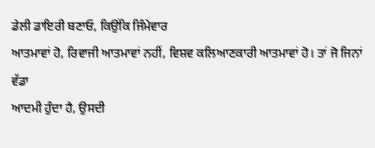ਡੇਲੀ ਡਾਇਰੀ ਬਣਾਓ, ਕਿਉਂਕਿ ਜਿੰਮੇਵਾਰ
ਆਤਮਾਵਾਂ ਹੋ, ਰਿਵਾਜੀ ਆਤਮਾਵਾਂ ਨਹੀਂ, ਵਿਸ਼ਵ ਕਲਿਆਣਕਾਰੀ ਆਤਮਾਵਾਂ ਹੋ। ਤਾਂ ਜੋ ਜਿਨਾਂ ਵੱਡਾ
ਆਦਮੀ ਹੁੰਦਾ ਹੈ, ਉਸਦੀ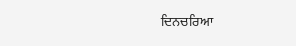ਦਿਨਚਰਿਆ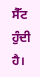ਸੈੱਟ ਹੁੰਦੀ ਹੈ।